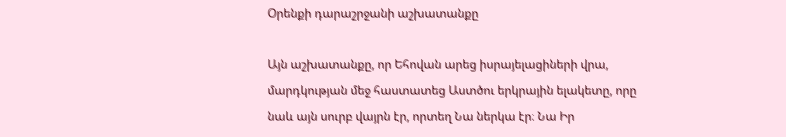Օրենքի դարաշրջանի աշխատանքը

Այն աշխատանքը, որ Եհովան արեց իսրայելացիների վրա, մարդկության մեջ հաստատեց Աստծու երկրային ելակետը, որը նաև այն սուրբ վայրն էր, որտեղ Նա ներկա էր։ Նա Իր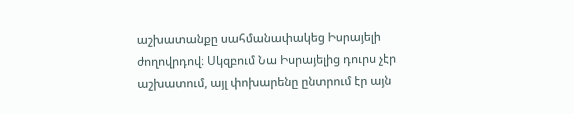աշխատանքը սահմանափակեց Իսրայելի ժողովրդով։ Սկզբում Նա Իսրայելից դուրս չէր աշխատում, այլ փոխարենը ընտրում էր այն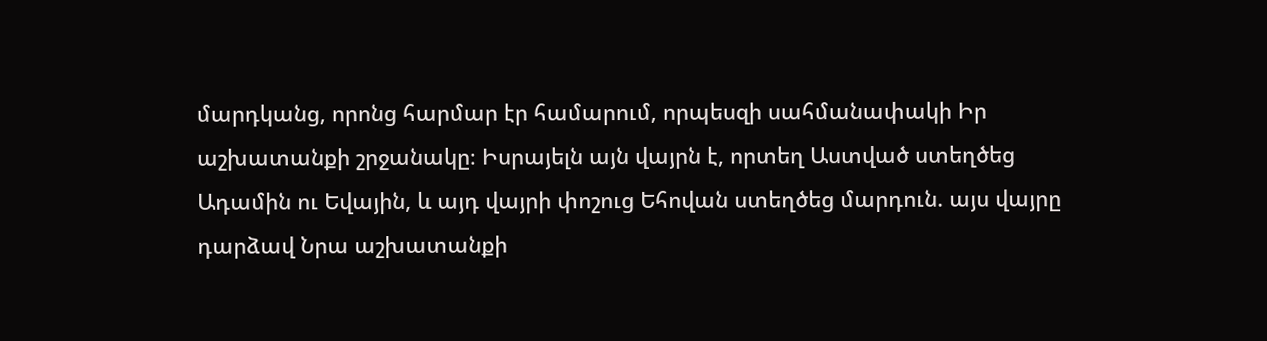մարդկանց, որոնց հարմար էր համարում, որպեսզի սահմանափակի Իր աշխատանքի շրջանակը։ Իսրայելն այն վայրն է, որտեղ Աստված ստեղծեց Ադամին ու Եվային, և այդ վայրի փոշուց Եհովան ստեղծեց մարդուն. այս վայրը դարձավ Նրա աշխատանքի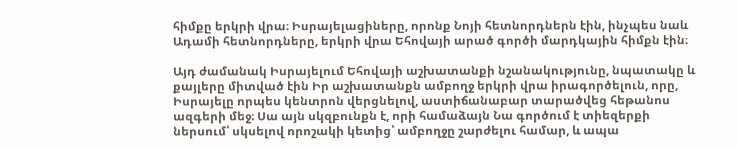հիմքը երկրի վրա։ Իսրայելացիները, որոնք Նոյի հետնորդներն էին, ինչպես նաև Ադամի հետնորդները, երկրի վրա Եհովայի արած գործի մարդկային հիմքն էին։

Այդ ժամանակ Իսրայելում Եհովայի աշխատանքի նշանակությունը, նպատակը և քայլերը միտված էին Իր աշխատանքն ամբողջ երկրի վրա իրագործելուն, որը, Իսրայելը որպես կենտրոն վերցնելով, աստիճանաբար տարածվեց հեթանոս ազգերի մեջ։ Սա այն սկզբունքն է, որի համաձայն Նա գործում է տիեզերքի ներսում՝ սկսելով որոշակի կետից՝ ամբողջը շարժելու համար, և ապա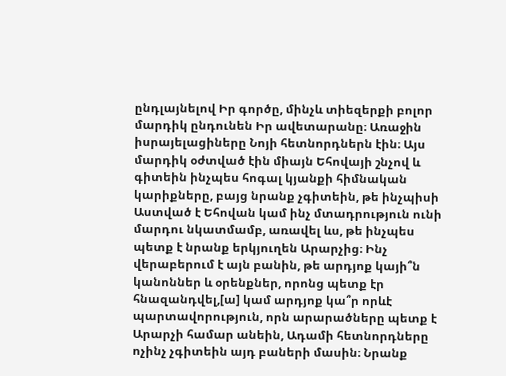ընդլայնելով Իր գործը, մինչև տիեզերքի բոլոր մարդիկ ընդունեն Իր ավետարանը։ Առաջին իսրայելացիները Նոյի հետնորդներն էին։ Այս մարդիկ օժտված էին միայն Եհովայի շնչով և գիտեին ինչպես հոգալ կյանքի հիմնական կարիքները, բայց նրանք չգիտեին, թե ինչպիսի Աստված է Եհովան կամ ինչ մտադրություն ունի մարդու նկատմամբ, առավել ևս, թե ինչպես պետք է նրանք երկյուղեն Արարչից։ Ինչ վերաբերում է այն բանին, թե արդյոք կայի՞ն կանոններ և օրենքներ, որոնց պետք էր հնազանդվել,[ա] կամ արդյոք կա՞ր որևէ պարտավորություն, որն արարածները պետք է Արարչի համար անեին, Ադամի հետնորդները ոչինչ չգիտեին այդ բաների մասին։ Նրանք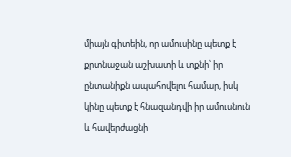միայն գիտեին, որ ամուսինը պետք է քրտնաջան աշխատի և տքնի՝ իր ընտանիքն ապահովելու համար, իսկ կինը պետք է հնազանդվի իր ամուսնուն և հավերժացնի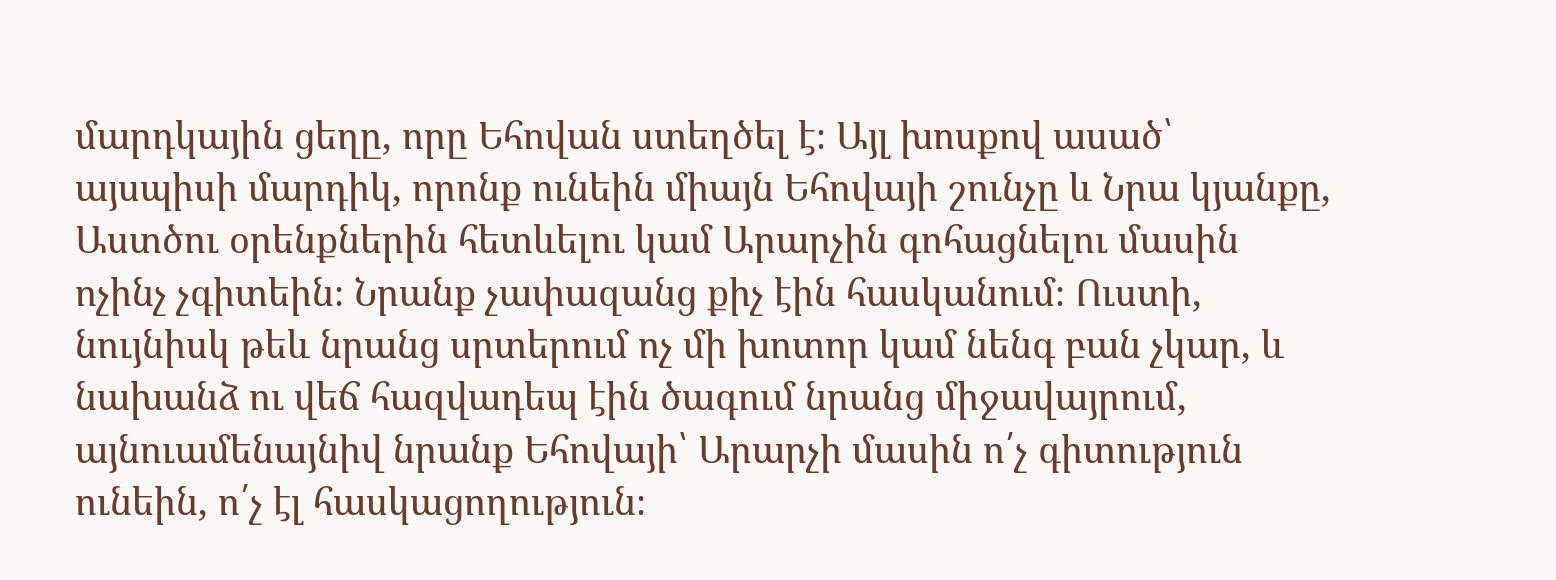մարդկային ցեղը, որը Եհովան ստեղծել է։ Այլ խոսքով ասած՝ այսպիսի մարդիկ, որոնք ունեին միայն Եհովայի շունչը և Նրա կյանքը, Աստծու օրենքներին հետևելու կամ Արարչին գոհացնելու մասին ոչինչ չգիտեին։ Նրանք չափազանց քիչ էին հասկանում։ Ուստի, նույնիսկ թեև նրանց սրտերում ոչ մի խոտոր կամ նենգ բան չկար, և նախանձ ու վեճ հազվադեպ էին ծագում նրանց միջավայրում, այնուամենայնիվ նրանք Եհովայի՝ Արարչի մասին ո՛չ գիտություն ունեին, ո՛չ էլ հասկացողություն։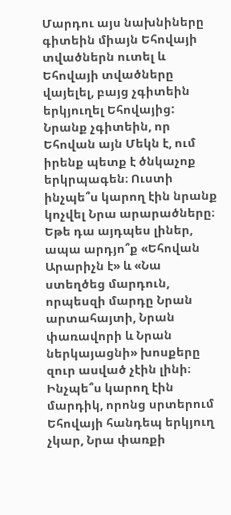Մարդու այս նախնիները գիտեին միայն Եհովայի տվածներն ուտել և Եհովայի տվածները վայելել, բայց չգիտեին երկյուղել Եհովայից: Նրանք չգիտեին, որ Եհովան այն Մեկն է, ում իրենք պետք է ծնկաչոք երկրպագեն։ Ուստի ինչպե՞ս կարող էին նրանք կոչվել Նրա արարածները։ Եթե դա այդպես լիներ, ապա արդյո՞ք «Եհովան Արարիչն է» և «Նա ստեղծեց մարդուն, որպեսզի մարդը Նրան արտահայտի, Նրան փառավորի և Նրան ներկայացնի» խոսքերը զուր ասված չէին լինի։ Ինչպե՞ս կարող էին մարդիկ, որոնց սրտերում Եհովայի հանդեպ երկյուղ չկար, Նրա փառքի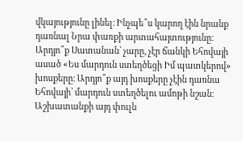վկայությունը լինել։ Ինչպե՞ս կարող էին նրանք դառնալ Նրա փառքի արտահայտությունը։ Արդյո՞ք Սատանան՝ չարը, չէր ճանկի Եհովայի ասած «Ես մարդուն ստեղծեցի Իմ պատկերով» խոսքերը։ Արդյո՞ք այդ խոսքերը չէին դառնա Եհովայի՝ մարդուն ստեղծելու ամոթի նշան։ Աշխատանքի այդ փուլն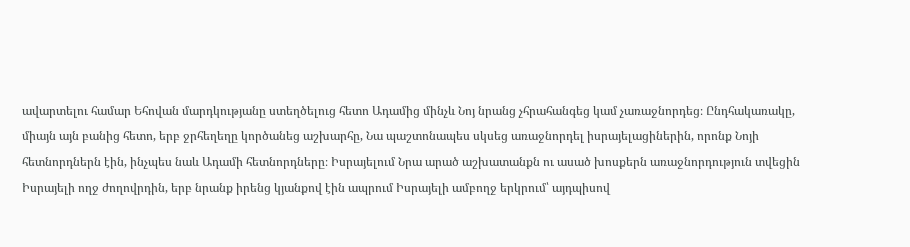ավարտելու համար Եհովան մարդկությանը ստեղծելուց հետո Ադամից մինչև Նոյ նրանց չհրահանգեց կամ չառաջնորդեց։ Ընդհակառակը, միայն այն բանից հետո, երբ ջրհեղեղը կործանեց աշխարհը, Նա պաշտոնապես սկսեց առաջնորդել իսրայելացիներին, որոնք Նոյի հետնորդներն էին, ինչպես նաև Ադամի հետնորդները։ Իսրայելում Նրա արած աշխատանքն ու ասած խոսքերն առաջնորդություն տվեցին Իսրայելի ողջ ժողովրդին, երբ նրանք իրենց կյանքով էին ապրում Իսրայելի ամբողջ երկրում՝ այդպիսով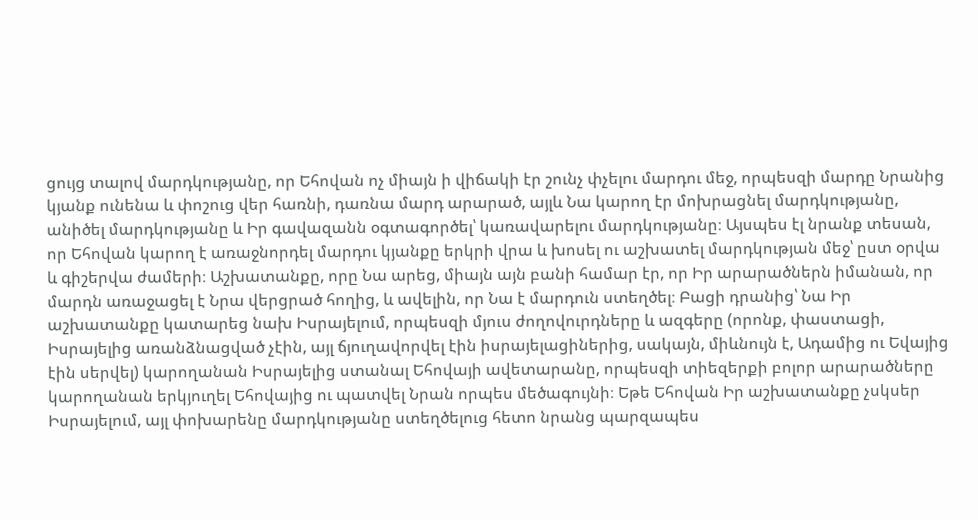ցույց տալով մարդկությանը, որ Եհովան ոչ միայն ի վիճակի էր շունչ փչելու մարդու մեջ, որպեսզի մարդը Նրանից կյանք ունենա և փոշուց վեր հառնի, դառնա մարդ արարած, այլև Նա կարող էր մոխրացնել մարդկությանը, անիծել մարդկությանը և Իր գավազանն օգտագործել՝ կառավարելու մարդկությանը։ Այսպես էլ նրանք տեսան, որ Եհովան կարող է առաջնորդել մարդու կյանքը երկրի վրա և խոսել ու աշխատել մարդկության մեջ՝ ըստ օրվա և գիշերվա ժամերի։ Աշխատանքը, որը Նա արեց, միայն այն բանի համար էր, որ Իր արարածներն իմանան, որ մարդն առաջացել է Նրա վերցրած հողից, և ավելին, որ Նա է մարդուն ստեղծել։ Բացի դրանից՝ Նա Իր աշխատանքը կատարեց նախ Իսրայելում, որպեսզի մյուս ժողովուրդները և ազգերը (որոնք, փաստացի, Իսրայելից առանձնացված չէին, այլ ճյուղավորվել էին իսրայելացիներից, սակայն, միևնույն է, Ադամից ու Եվայից էին սերվել) կարողանան Իսրայելից ստանալ Եհովայի ավետարանը, որպեսզի տիեզերքի բոլոր արարածները կարողանան երկյուղել Եհովայից ու պատվել Նրան որպես մեծագույնի։ Եթե Եհովան Իր աշխատանքը չսկսեր Իսրայելում, այլ փոխարենը մարդկությանը ստեղծելուց հետո նրանց պարզապես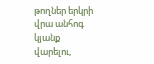թողներ երկրի վրա անհոգ կյանք վարելու,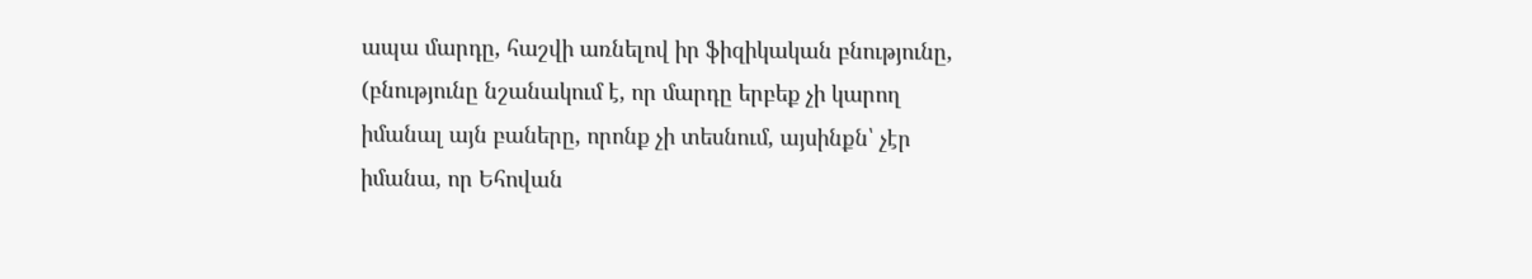ապա մարդը, հաշվի առնելով իր ֆիզիկական բնությունը, (բնությունը նշանակում է, որ մարդը երբեք չի կարող իմանալ այն բաները, որոնք չի տեսնում, այսինքն՝ չէր իմանա, որ Եհովան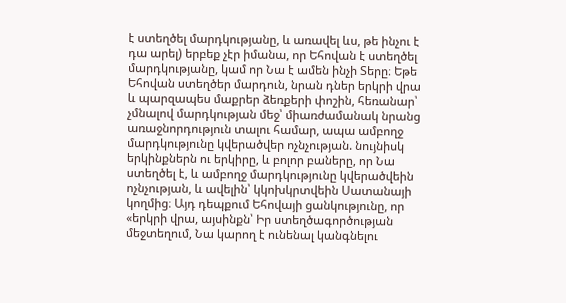է ստեղծել մարդկությանը, և առավել ևս, թե ինչու է դա արել) երբեք չէր իմանա, որ Եհովան է ստեղծել մարդկությանը, կամ որ Նա է ամեն ինչի Տերը։ Եթե Եհովան ստեղծեր մարդուն, նրան դներ երկրի վրա և պարզապես մաքրեր ձեռքերի փոշին, հեռանար՝ չմնալով մարդկության մեջ՝ միառժամանակ նրանց առաջնորդություն տալու համար, ապա ամբողջ մարդկությունը կվերածվեր ոչնչության. նույնիսկ երկինքներն ու երկիրը, և բոլոր բաները, որ Նա ստեղծել է, և ամբողջ մարդկությունը կվերածվեին ոչնչության, և ավելին՝ կկոխկրտվեին Սատանայի կողմից։ Այդ դեպքում Եհովայի ցանկությունը, որ «երկրի վրա, այսինքն՝ Իր ստեղծագործության մեջտեղում, Նա կարող է ունենալ կանգնելու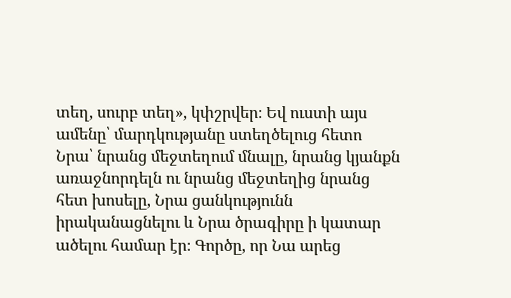տեղ, սուրբ տեղ», կփշրվեր։ Եվ ուստի այս ամենը՝ մարդկությանը ստեղծելուց հետո Նրա՝ նրանց մեջտեղում մնալը, նրանց կյանքն առաջնորդելն ու նրանց մեջտեղից նրանց հետ խոսելը, Նրա ցանկությունն իրականացնելու և Նրա ծրագիրը ի կատար ածելու համար էր։ Գործը, որ Նա արեց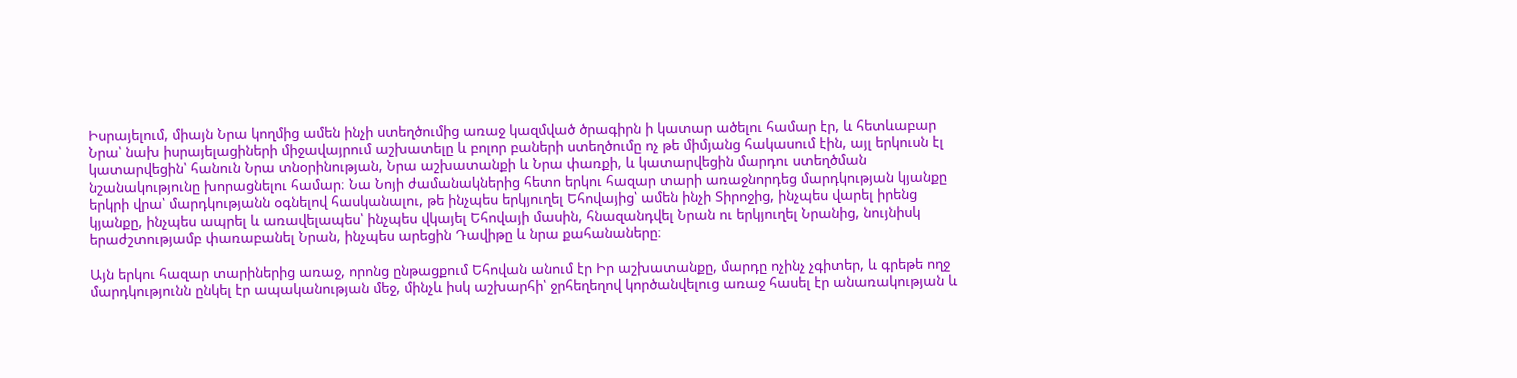Իսրայելում, միայն Նրա կողմից ամեն ինչի ստեղծումից առաջ կազմված ծրագիրն ի կատար ածելու համար էր, և հետևաբար Նրա՝ նախ իսրայելացիների միջավայրում աշխատելը և բոլոր բաների ստեղծումը ոչ թե միմյանց հակասում էին, այլ երկուսն էլ կատարվեցին՝ հանուն Նրա տնօրինության, Նրա աշխատանքի և Նրա փառքի, և կատարվեցին մարդու ստեղծման նշանակությունը խորացնելու համար։ Նա Նոյի ժամանակներից հետո երկու հազար տարի առաջնորդեց մարդկության կյանքը երկրի վրա՝ մարդկությանն օգնելով հասկանալու, թե ինչպես երկյուղել Եհովայից՝ ամեն ինչի Տիրոջից, ինչպես վարել իրենց կյանքը, ինչպես ապրել և առավելապես՝ ինչպես վկայել Եհովայի մասին, հնազանդվել Նրան ու երկյուղել Նրանից, նույնիսկ երաժշտությամբ փառաբանել Նրան, ինչպես արեցին Դավիթը և նրա քահանաները։

Այն երկու հազար տարիներից առաջ, որոնց ընթացքում Եհովան անում էր Իր աշխատանքը, մարդը ոչինչ չգիտեր, և գրեթե ողջ մարդկությունն ընկել էր ապականության մեջ, մինչև իսկ աշխարհի՝ ջրհեղեղով կործանվելուց առաջ հասել էր անառակության և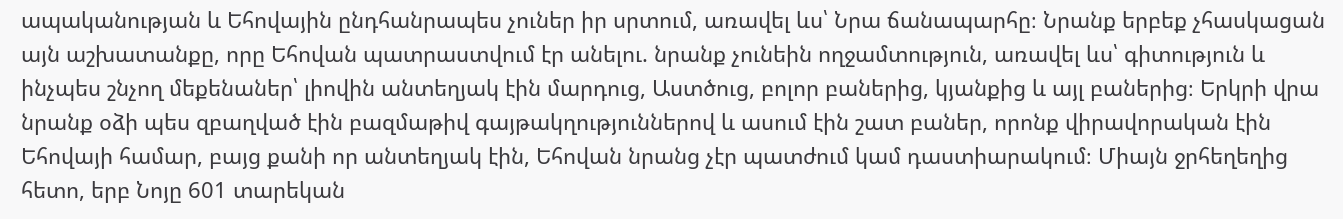ապականության և Եհովային ընդհանրապես չուներ իր սրտում, առավել ևս՝ Նրա ճանապարհը։ Նրանք երբեք չհասկացան այն աշխատանքը, որը Եհովան պատրաստվում էր անելու. նրանք չունեին ողջամտություն, առավել ևս՝ գիտություն և ինչպես շնչող մեքենաներ՝ լիովին անտեղյակ էին մարդուց, Աստծուց, բոլոր բաներից, կյանքից և այլ բաներից։ Երկրի վրա նրանք օձի պես զբաղված էին բազմաթիվ գայթակղություններով և ասում էին շատ բաներ, որոնք վիրավորական էին Եհովայի համար, բայց քանի որ անտեղյակ էին, Եհովան նրանց չէր պատժում կամ դաստիարակում։ Միայն ջրհեղեղից հետո, երբ Նոյը 601 տարեկան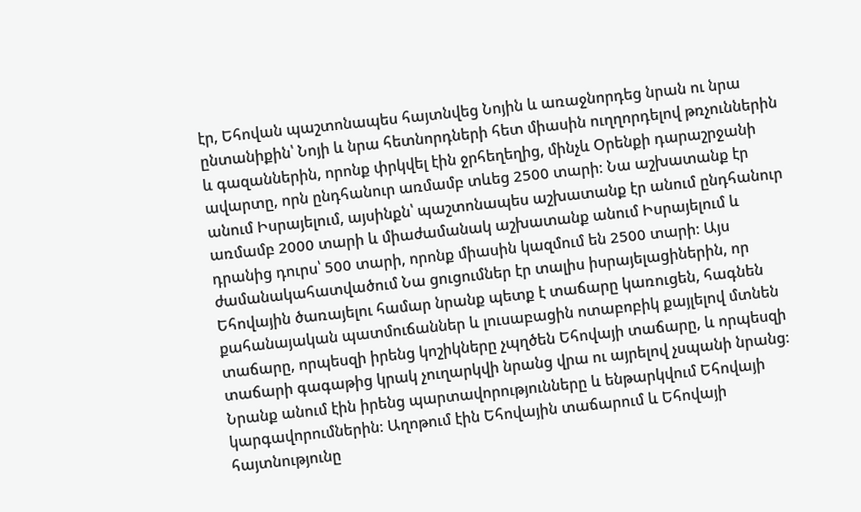էր, Եհովան պաշտոնապես հայտնվեց Նոյին և առաջնորդեց նրան ու նրա ընտանիքին՝ Նոյի և նրա հետնորդների հետ միասին ուղղորդելով թռչուններին և գազաններին, որոնք փրկվել էին ջրհեղեղից, մինչև Օրենքի դարաշրջանի ավարտը, որն ընդհանուր առմամբ տևեց 2500 տարի։ Նա աշխատանք էր անում Իսրայելում, այսինքն՝ պաշտոնապես աշխատանք էր անում ընդհանուր առմամբ 2000 տարի և միաժամանակ աշխատանք անում Իսրայելում և դրանից դուրս՝ 500 տարի, որոնք միասին կազմում են 2500 տարի։ Այս ժամանակահատվածում Նա ցուցումներ էր տալիս իսրայելացիներին, որ Եհովային ծառայելու համար նրանք պետք է տաճարը կառուցեն, հագնեն քահանայական պատմուճաններ և լուսաբացին ոտաբոբիկ քայլելով մտնեն տաճարը, որպեսզի իրենց կոշիկները չպղծեն Եհովայի տաճարը, և որպեսզի տաճարի գագաթից կրակ չուղարկվի նրանց վրա ու այրելով չսպանի նրանց։ Նրանք անում էին իրենց պարտավորությունները և ենթարկվում Եհովայի կարգավորումներին։ Աղոթում էին Եհովային տաճարում և Եհովայի հայտնությունը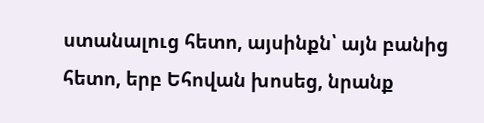ստանալուց հետո, այսինքն՝ այն բանից հետո, երբ Եհովան խոսեց, նրանք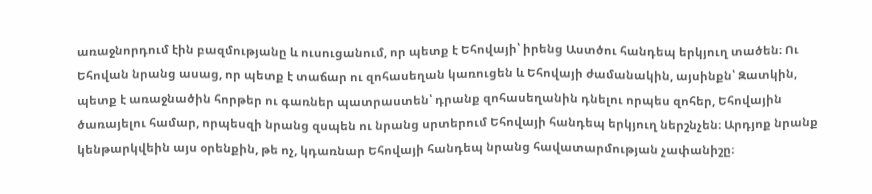առաջնորդում էին բազմությանը և ուսուցանում, որ պետք է Եհովայի՝ իրենց Աստծու հանդեպ երկյուղ տածեն։ Ու Եհովան նրանց ասաց, որ պետք է տաճար ու զոհասեղան կառուցեն և Եհովայի ժամանակին, այսինքն՝ Զատկին, պետք է առաջնածին հորթեր ու գառներ պատրաստեն՝ դրանք զոհասեղանին դնելու որպես զոհեր, Եհովային ծառայելու համար, որպեսզի նրանց զսպեն ու նրանց սրտերում Եհովայի հանդեպ երկյուղ ներշնչեն։ Արդյոք նրանք կենթարկվեին այս օրենքին, թե ոչ, կդառնար Եհովայի հանդեպ նրանց հավատարմության չափանիշը։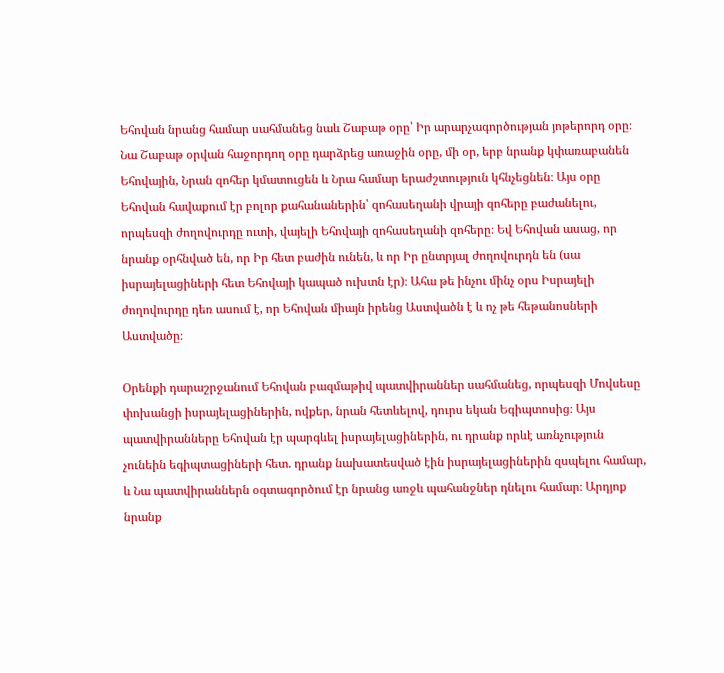Եհովան նրանց համար սահմանեց նաև Շաբաթ օրը՝ Իր արարչագործության յոթերորդ օրը։ Նա Շաբաթ օրվան հաջորդող օրը դարձրեց առաջին օրը, մի օր, երբ նրանք կփառաբանեն Եհովային, Նրան զոհեր կմատուցեն և Նրա համար երաժշտություն կհնչեցնեն։ Այս օրը Եհովան հավաքում էր բոլոր քահանաներին՝ զոհասեղանի վրայի զոհերը բաժանելու, որպեսզի ժողովուրդը ուտի, վայելի Եհովայի զոհասեղանի զոհերը։ Եվ Եհովան ասաց, որ նրանք օրհնված են, որ Իր հետ բաժին ունեն, և որ Իր ընտրյալ ժողովուրդն են (սա իսրայելացիների հետ Եհովայի կապած ուխտն էր)։ Ահա թե ինչու մինչ օրս Իսրայելի ժողովուրդը դեռ ասում է, որ Եհովան միայն իրենց Աստվածն է և ոչ թե հեթանոսների Աստվածը։

Օրենքի դարաշրջանում Եհովան բազմաթիվ պատվիրաններ սահմանեց, որպեսզի Մովսեսը փոխանցի իսրայելացիներին, ովքեր, նրան հետևելով, դուրս եկան Եգիպտոսից։ Այս պատվիրանները Եհովան էր պարգևել իսրայելացիներին, ու դրանք որևէ առնչություն չունեին եգիպտացիների հետ. դրանք նախատեսված էին իսրայելացիներին զսպելու համար, և Նա պատվիրաններն օգտագործում էր նրանց առջև պահանջներ դնելու համար։ Արդյոք նրանք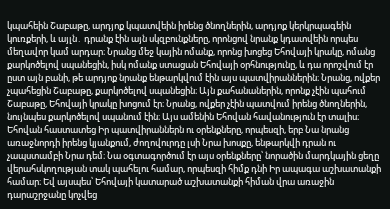կպահեին Շաբաթը, արդյոք կպատվեին իրենց ծնողներին, արդյոք կերկրպագեին կուռքերի, և այլն․ դրանք էին այն սկզբունքները, որոնցով նրանք կդատվեին որպես մեղավոր կամ արդար։ Նրանց մեջ կային ոմանք, որոնց խոցեց Եհովայի կրակը, ոմանց քարկոծելով սպանեցին, իսկ ոմանք ստացան Եհովայի օրհնությունը, և դա որոշվում էր ըստ այն բանի, թե արդյոք նրանք ենթարկվում էին այս պատվիրաններին։ Նրանց, ովքեր չպահեցին Շաբաթը, քարկոծելով սպանեցին։ Այն քահանաներին, որոնք չէին պահում Շաբաթը, Եհովայի կրակը խոցում էր։ Նրանց, ովքեր չէին պատվում իրենց ծնողներին, նույնպես քարկոծելով սպանում էին։ Այս ամենին Եհովան հավանություն էր տալիս։ Եհովան հաստատեց Իր պատվիրաններն ու օրենքները, որպեսզի, երբ Նա նրանց առաջնորդի իրենց կյանքում, ժողովուրդը լսի Նրա խոսքը, ենթարկվի դրան ու չապստամբի Նրա դեմ։ Նա օգտագործում էր այս օրենքները՝ նորածին մարդկային ցեղը վերահսկողության տակ պահելու համար, որպեսզի հիմք դնի Իր ապագա աշխատանքի համար։ Եվ այսպես՝ Եհովայի կատարած աշխատանքի հիման վրա առաջին դարաշրջանը կոչվեց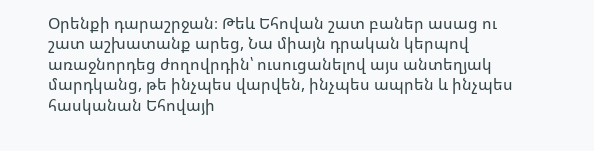Օրենքի դարաշրջան։ Թեև Եհովան շատ բաներ ասաց ու շատ աշխատանք արեց, Նա միայն դրական կերպով առաջնորդեց ժողովրդին՝ ուսուցանելով այս անտեղյակ մարդկանց, թե ինչպես վարվեն, ինչպես ապրեն և ինչպես հասկանան Եհովայի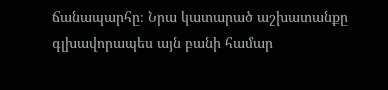ճանապարհը։ Նրա կատարած աշխատանքը գլխավորապես այն բանի համար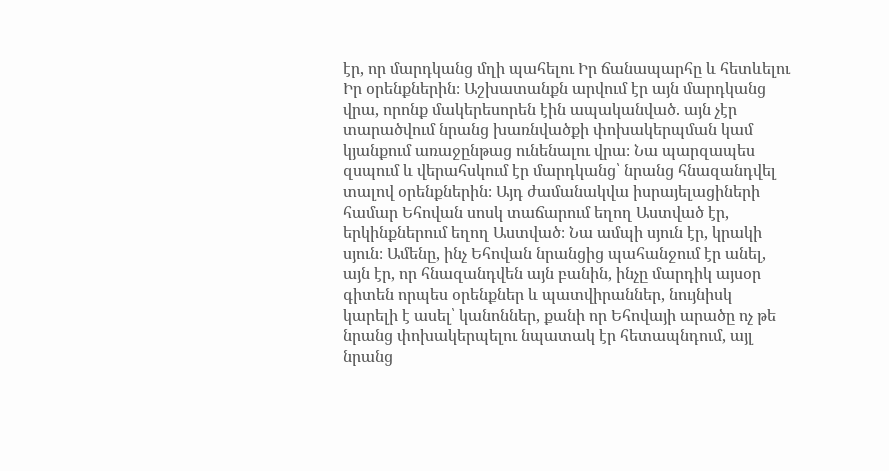էր, որ մարդկանց մղի պահելու Իր ճանապարհը և հետևելու Իր օրենքներին։ Աշխատանքն արվում էր այն մարդկանց վրա, որոնք մակերեսորեն էին ապականված. այն չէր տարածվում նրանց խառնվածքի փոխակերպման կամ կյանքում առաջընթաց ունենալու վրա։ Նա պարզապես զսպում և վերահսկում էր մարդկանց՝ նրանց հնազանդվել տալով օրենքներին։ Այդ ժամանակվա իսրայելացիների համար Եհովան սոսկ տաճարում եղող Աստված էր, երկինքներում եղող Աստված։ Նա ամպի սյուն էր, կրակի սյուն։ Ամենը, ինչ Եհովան նրանցից պահանջում էր անել, այն էր, որ հնազանդվեն այն բանին, ինչը մարդիկ այսօր գիտեն որպես օրենքներ և պատվիրաններ, նույնիսկ կարելի է ասել՝ կանոններ, քանի որ Եհովայի արածը ոչ թե նրանց փոխակերպելու նպատակ էր հետապնդում, այլ նրանց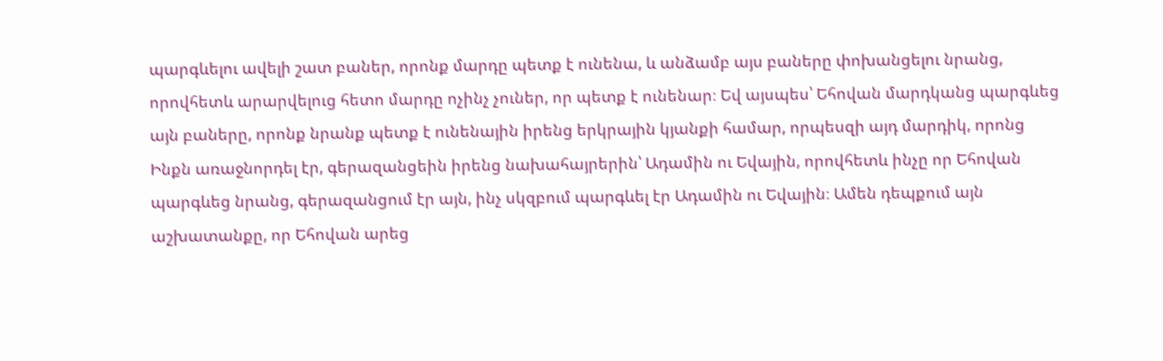պարգևելու ավելի շատ բաներ, որոնք մարդը պետք է ունենա, և անձամբ այս բաները փոխանցելու նրանց, որովհետև արարվելուց հետո մարդը ոչինչ չուներ, որ պետք է ունենար։ Եվ այսպես՝ Եհովան մարդկանց պարգևեց այն բաները, որոնք նրանք պետք է ունենային իրենց երկրային կյանքի համար, որպեսզի այդ մարդիկ, որոնց Ինքն առաջնորդել էր, գերազանցեին իրենց նախահայրերին՝ Ադամին ու Եվային, որովհետև ինչը որ Եհովան պարգևեց նրանց, գերազանցում էր այն, ինչ սկզբում պարգևել էր Ադամին ու Եվային։ Ամեն դեպքում այն աշխատանքը, որ Եհովան արեց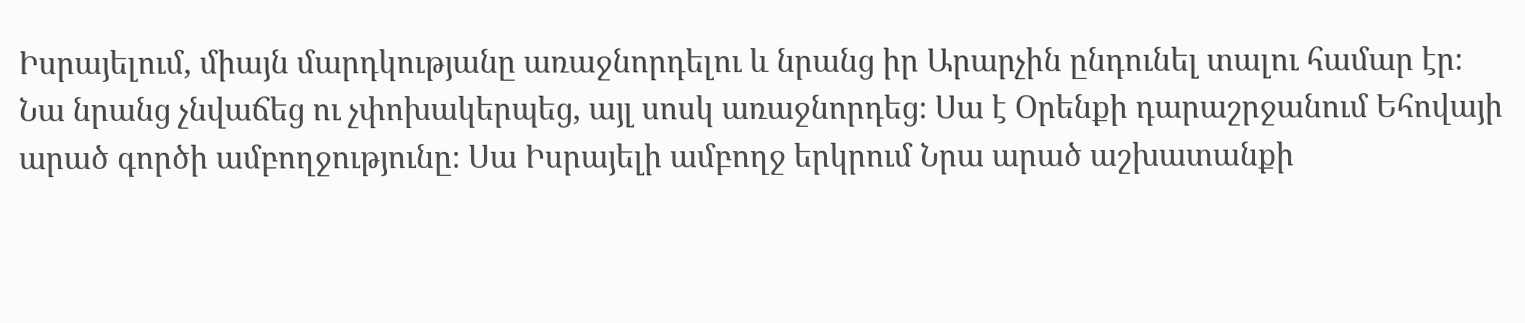Իսրայելում, միայն մարդկությանը առաջնորդելու և նրանց իր Արարչին ընդունել տալու համար էր։ Նա նրանց չնվաճեց ու չփոխակերպեց, այլ սոսկ առաջնորդեց։ Սա է Օրենքի դարաշրջանում Եհովայի արած գործի ամբողջությունը։ Սա Իսրայելի ամբողջ երկրում Նրա արած աշխատանքի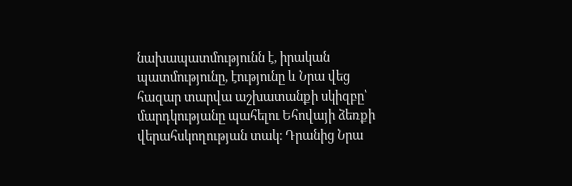նախապատմությունն է, իրական պատմությունը, էությունը և Նրա վեց հազար տարվա աշխատանքի սկիզբը՝ մարդկությանը պահելու Եհովայի ձեռքի վերահսկողության տակ։ Դրանից Նրա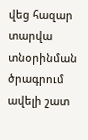վեց հազար տարվա տնօրինման ծրագրում ավելի շատ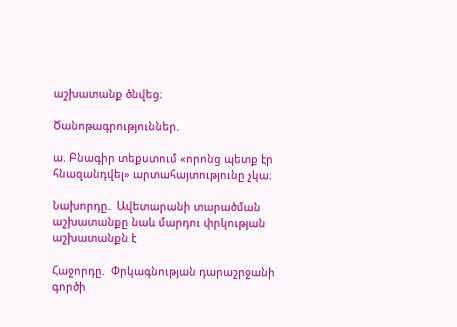աշխատանք ծնվեց։

Ծանոթագրություններ.

ա. Բնագիր տեքստում «որոնց պետք էր հնազանդվել» արտահայտությունը չկա։

Նախորդը.  Ավետարանի տարածման աշխատանքը նաև մարդու փրկության աշխատանքն է

Հաջորդը.  Փրկագնության դարաշրջանի գործի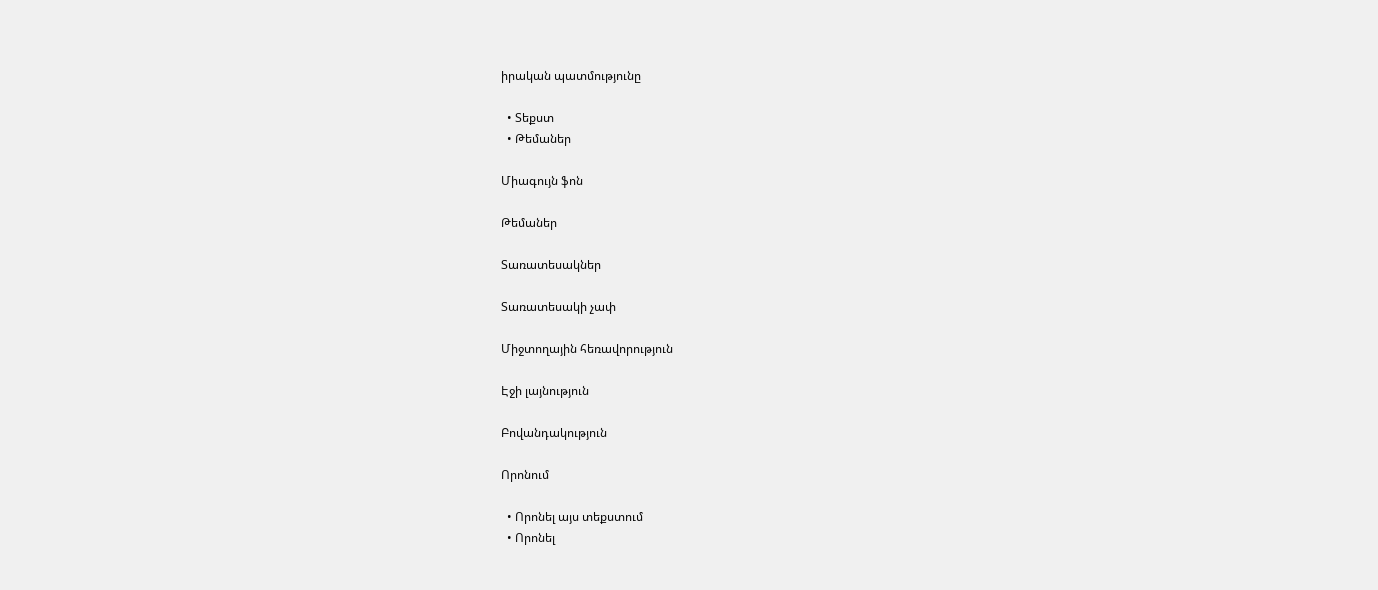իրական պատմությունը

  • Տեքստ
  • Թեմաներ

Միագույն ֆոն

Թեմաներ

Տառատեսակներ

Տառատեսակի չափ

Միջտողային հեռավորություն

Էջի լայնություն

Բովանդակություն

Որոնում

  • Որոնել այս տեքստում
  • Որոնել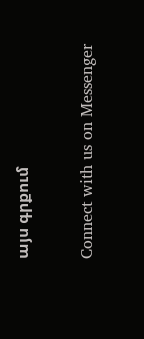այս գրքում

Connect with us on Messenger